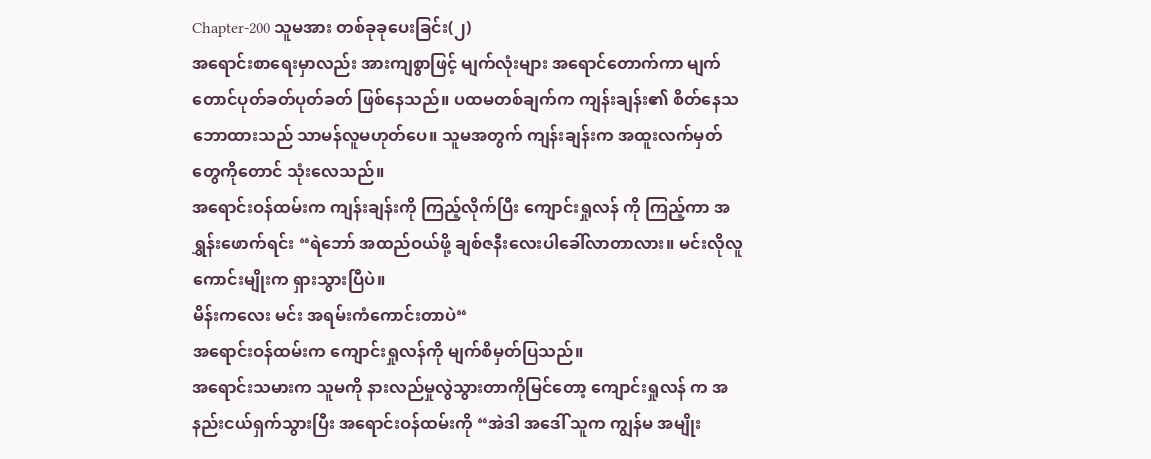Chapter-200 သူမအား တစ်ခုခုပေးခြင်း(၂)
အရောင်းစာရေးမှာလည်း အားကျစွာဖြင့် မျက်လုံးများ အရောင်တောက်ကာ မျက်တောင်ပုတ်ခတ်ပုတ်ခတ် ဖြစ်နေသည်။ ပထမတစ်ချက်က ကျန်းချန်း၏ စိတ်နေသဘောထားသည် သာမန်လူမဟုတ်ပေ။ သူမအတွက် ကျန်းချန်းက အထူးလက်မှတ်တွေကိုတောင် သုံးလေသည်။
အရောင်းဝန်ထမ်းက ကျန်းချန်းကို ကြည့်လိုက်ပြီး ကျောင်းရှုလန် ကို ကြည့်ကာ အရွှန်းဖောက်ရင်း “ရဲဘော် အထည်ဝယ်ဖို့ ချစ်ဇနီးလေးပါခေါ်လာတာလား။ မင်းလိုလူကောင်းမျိုးက ရှားသွားပြီပဲ။
မိန်းကလေး မင်း အရမ်းကံကောင်းတာပဲ“
အရောင်းဝန်ထမ်းက ကျောင်းရှုလန်ကို မျက်စိမှတ်ပြသည်။
အရောင်းသမားက သူမကို နားလည်မှုလွဲသွားတာကိုမြင်တော့ ကျောင်းရှုလန် က အနည်းငယ်ရှက်သွားပြီး အရောင်းဝန်ထမ်းကို “အဲဒါ အဒေါ် သူက ကျွန်မ အမျိုး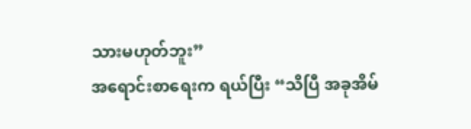သားမဟုတ်ဘူး”
အရောင်းစာရေးက ရယ်ပြီး “သိပြီ အခုအိမ်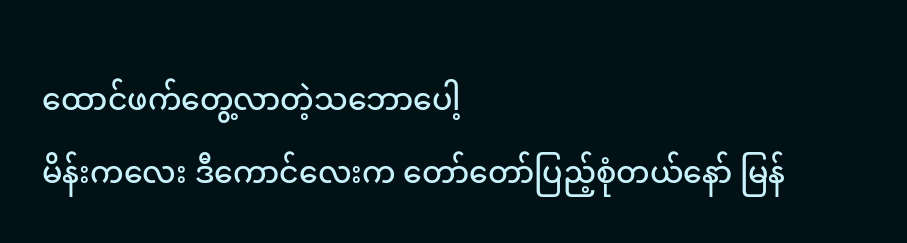ထောင်ဖက်တွေ့လာတဲ့သဘောပေါ့
မိန်းကလေး ဒီကောင်လေးက တော်တော်ပြည့်စုံတယ်နော် မြန်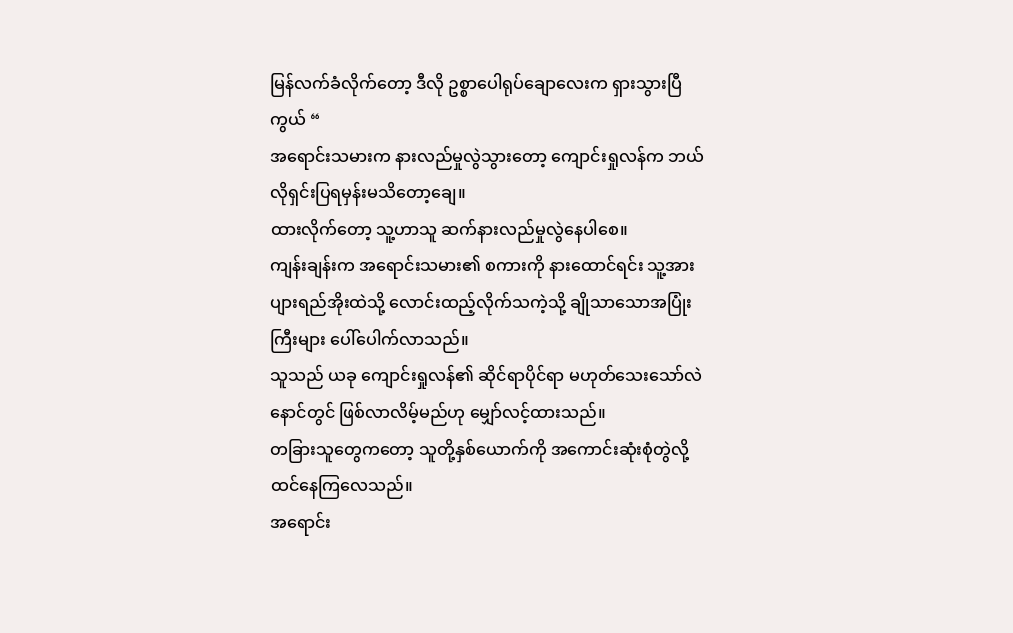မြန်လက်ခံလိုက်တော့ ဒီလို ဥစ္စာပေါရုပ်ချောလေးက ရှားသွားပြီကွယ် “
အရောင်းသမားက နားလည်မှုလွဲသွားတော့ ကျောင်းရှုလန်က ဘယ်လိုရှင်းပြရမှန်းမသိတော့ချေ။
ထားလိုက်တော့ သူ့ဟာသူ ဆက်နားလည်မှုလွဲနေပါစေ။
ကျန်းချန်းက အရောင်းသမား၏ စကားကို နားထောင်ရင်း သူ့အား ပျားရည်အိုးထဲသို့ လောင်းထည့်လိုက်သကဲ့သို့ ချိုသာသောအပြုံးကြီးများ ပေါ်ပေါက်လာသည်။
သူသည် ယခု ကျောင်းရှုလန်၏ ဆိုင်ရာပိုင်ရာ မဟုတ်သေးသော်လဲ
နောင်တွင် ဖြစ်လာလိမ့်မည်ဟု မျှော်လင့်ထားသည်။
တခြားသူတွေကတော့ သူတို့နှစ်ယောက်ကို အကောင်းဆုံးစုံတွဲလို့ ထင်နေကြလေသည်။
အရောင်း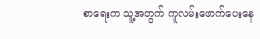စာရေးက သူ့အတွက် ကူလမ်းဖောက်ပေးနေ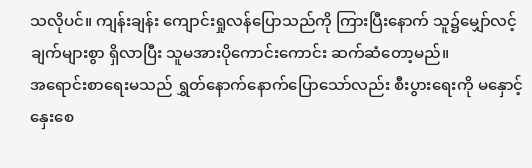သလိုပင်။ ကျန်းချန်း ကျောင်းရှုလန်ပြောသည်ကို ကြားပြီးနောက် သူ၌မျှော်လင့်ချက်များစွာ ရှိလာပြီး သူမအားပိုကောင်းကောင်း ဆက်ဆံတော့မည်။
အရောင်းစာရေးမသည် ရွှတ်နောက်နောက်ပြောသော်လည်း စီးပွားရေးကို မနှောင့်နှေးစေ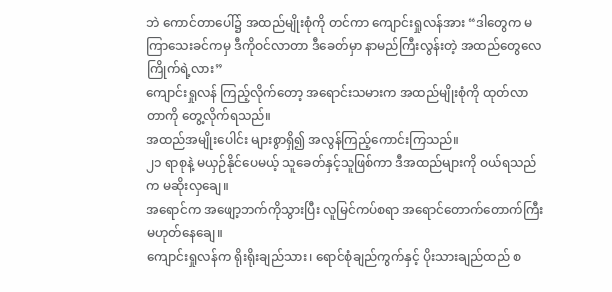ဘဲ ကောင်တာပေါ်၌ အထည်မျိုးစုံကို တင်ကာ ကျောင်းရှုလန်အား “ဒါတွေက မကြာသေးခင်ကမှ ဒီကိုဝင်လာတာ ဒီခေတ်မှာ နာမည်ကြီးလွန်းတဲ့ အထည်တွေလေ ကြိုက်ရဲ့လား”
ကျောင်းရှုလန် ကြည့်လိုက်တော့ အရောင်းသမားက အထည်မျိုးစုံကို ထုတ်လာတာကို တွေ့လိုက်ရသည်။
အထည်အမျိုးပေါင်း များစွာရှိ၍ အလွန်ကြည့်ကောင်းကြသည်။
၂၁ ရာစုနဲ့ မယှဉ်နိုင်ပေမယ့် သူခေတ်နှင့်သူဖြစ်ကာ ဒီအထည်များကို ဝယ်ရသည်က မဆိုးလှချေ။
အရောင်က အဖျော့ဘက်ကိုသွားပြီး လူမြင်ကပ်စရာ အရောင်တောက်တောက်ကြီး မဟုတ်နေချေ။
ကျောင်းရှုလန်က ရိုးရိုးချည်သား၊ ရောင်စုံချည်ကွက်နှင့် ပိုးသားချည်ထည် စ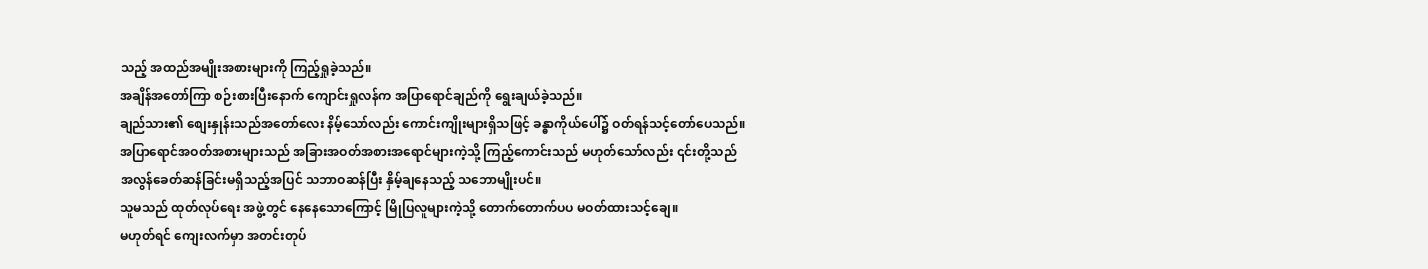သည့် အထည်အမျိုးအစားများကို ကြည့်ရှုခဲ့သည်။
အချိန်အတော်ကြာ စဉ်းစားပြီးနောက် ကျောင်းရှုလန်က အပြာရောင်ချည်ကို ရွေးချယ်ခဲ့သည်။
ချည်သား၏ စျေးနှုန်းသည်အတော်လေး နိမ့်သော်လည်း ကောင်းကျိုးများရှိသဖြင့် ခန္ဓာကိုယ်ပေါ်၌ ဝတ်ရန်သင့်တော်ပေသည်။
အပြာရောင်အဝတ်အစားများသည် အခြားအဝတ်အစားအရောင်များကဲ့သို့ ကြည့်ကောင်းသည် မဟုတ်သော်လည်း ၎င်းတို့သည် အလွန်ခေတ်ဆန်ခြင်းမရှိသည့်အပြင် သဘာဝဆန်ပြီး နှိမ့်ချနေသည့် သဘောမျိုးပင်။
သူမသည် ထုတ်လုပ်ရေး အဖွဲ့တွင် နေနေသောကြောင့် မြိုပြလူများကဲ့သို့ တောက်တောက်ပပ မဝတ်ထားသင့်ချေ။
မဟုတ်ရင် ကျေးလက်မှာ အတင်းတုပ်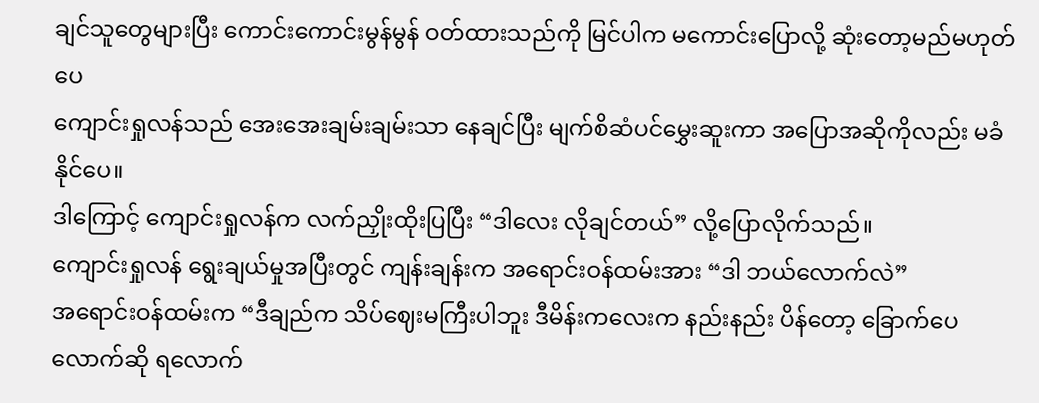ချင်သူတွေများပြီး ကောင်းကောင်းမွန်မွန် ဝတ်ထားသည်ကို မြင်ပါက မကောင်းပြောလို့ ဆုံးတော့မည်မဟုတ်ပေ
ကျောင်းရှုလန်သည် အေးအေးချမ်းချမ်းသာ နေချင်ပြီး မျက်စိဆံပင်မွှေးဆူးကာ အပြောအဆိုကိုလည်း မခံနိုင်ပေ။
ဒါကြောင့် ကျောင်းရှုလန်က လက်ညှိုးထိုးပြပြီး “ဒါလေး လိုချင်တယ်” လို့ပြောလိုက်သည်။
ကျောင်းရှုလန် ရွေးချယ်မှုအပြီးတွင် ကျန်းချန်းက အရောင်းဝန်ထမ်းအား “ဒါ ဘယ်လောက်လဲ”
အရောင်းဝန်ထမ်းက “ဒီချည်က သိပ်ဈေးမကြီးပါဘူး ဒီမိန်းကလေးက နည်းနည်း ပိန်တော့ ခြောက်ပေလောက်ဆို ရလောက်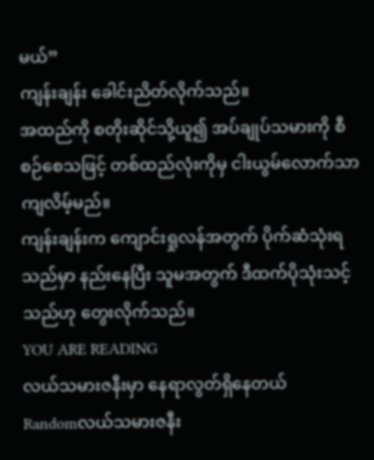မယ်”
ကျန်းချန်း ခေါင်းညိတ်လိုက်သည်။
အထည်ကို စတိုးဆိုင်သို့ယူ၍ အပ်ချုပ်သမားကို စီစဉ်စေသဖြင့် တစ်ထည်လုံးကိုမှ ငါးယွမ်လောက်သာကျလိမ့်မည်။
ကျန်းချန်းက ကျောင်းရှုလန်အတွက် ပိုက်ဆံသုံးရသည်မှာ နည်းနေပြီး သူမအတွက် ဒီထက်ပိုသုံးသင့်သည်ဟု တွေးလိုက်သည်။
YOU ARE READING
လယ်သမားဇနီးမှာ နေရာလွတ်ရှိနေတယ်
Randomလယ်သမားဇနီး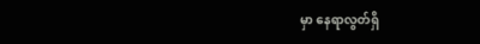မှာ နေရာလွတ်ရှိ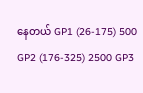နေတယ် GP1 (26-175) 500 GP2 (176-325) 2500 GP3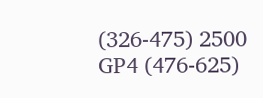(326-475) 2500 GP4 (476-625)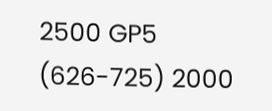2500 GP5 (626-725) 2000